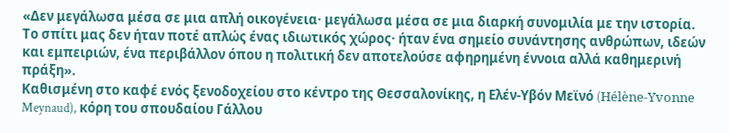«Δεν μεγάλωσα μέσα σε μια απλή οικογένεια· μεγάλωσα μέσα σε μια διαρκή συνομιλία με την ιστορία. Το σπίτι μας δεν ήταν ποτέ απλώς ένας ιδιωτικός χώρος· ήταν ένα σημείο συνάντησης ανθρώπων, ιδεών και εμπειριών, ένα περιβάλλον όπου η πολιτική δεν αποτελούσε αφηρημένη έννοια αλλά καθημερινή πράξη».
Καθισμένη στο καφέ ενός ξενοδοχείου στο κέντρο της Θεσσαλονίκης, η Ελέν-Υβόν Μεϊνό (Hélène-Yvonne Meynaud), κόρη του σπουδαίου Γάλλου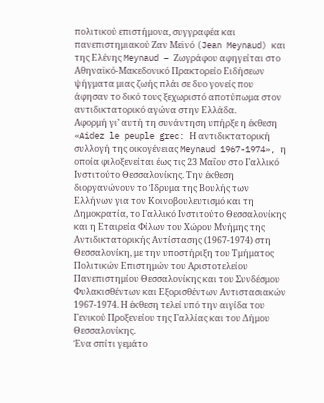πολιτικού επιστήμονα, συγγραφέα και πανεπιστημιακού Ζαν Μεϊνό (Jean Meynaud) και της Ελένης Meynaud – Ζωγράφου αφηγείται στο Αθηναϊκό-Μακεδονικό Πρακτορείο Ειδήσεων ψήγματα μιας ζωής πλάι σε δυο γονείς που άφησαν το δικό τους ξεχωριστό αποτύπωμα στον αντιδικτατορικό αγώνα στην Ελλάδα.
Αφορμή γι’ αυτή τη συνάντηση υπήρξε η έκθεση «Aidez le peuple grec: Η αντιδικτατορική συλλογή της οικογένειας Meynaud 1967-1974», η οποία φιλοξενείται έως τις 23 Μαΐου στο Γαλλικό Ινστιτούτο Θεσσαλονίκης. Την έκθεση διοργανώνουν το Ίδρυμα της Βουλής των Ελλήνων για τον Κοινοβουλευτισμό και τη Δημοκρατία, το Γαλλικό Ινστιτούτο Θεσσαλονίκης και η Εταιρεία Φίλων του Χώρου Μνήμης της Αντιδικτατορικής Αντίστασης (1967-1974) στη Θεσσαλονίκη, με την υποστήριξη του Τμήματος Πολιτικών Επιστημών του Αριστοτελείου Πανεπιστημίου Θεσσαλονίκης και του Συνδέσμου Φυλακισθέντων και Εξορισθέντων Αντιστασιακών 1967-1974. Η έκθεση τελεί υπό την αιγίδα του Γενικού Προξενείου της Γαλλίας και του Δήμου Θεσσαλονίκης.
Ένα σπίτι γεμάτο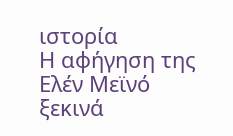ιστορία
Η αφήγηση της Ελέν Μεϊνό ξεκινά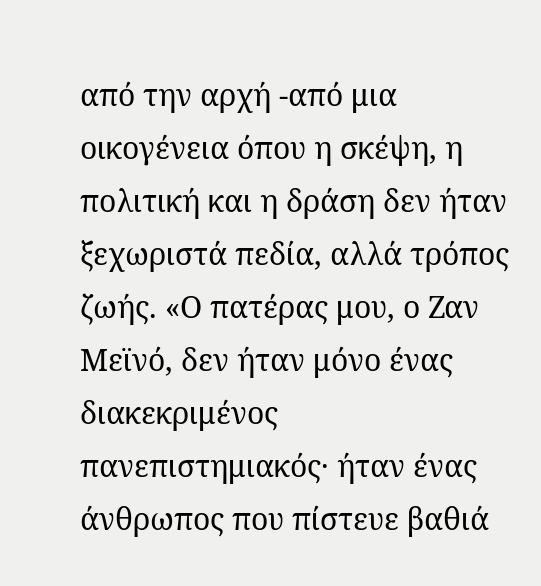από την αρχή -από μια οικογένεια όπου η σκέψη, η πολιτική και η δράση δεν ήταν ξεχωριστά πεδία, αλλά τρόπος ζωής. «Ο πατέρας μου, ο Ζαν Μεϊνό, δεν ήταν μόνο ένας διακεκριμένος πανεπιστημιακός· ήταν ένας άνθρωπος που πίστευε βαθιά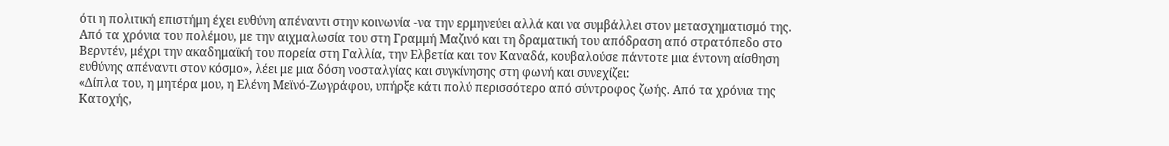ότι η πολιτική επιστήμη έχει ευθύνη απέναντι στην κοινωνία -να την ερμηνεύει αλλά και να συμβάλλει στον μετασχηματισμό της. Από τα χρόνια του πολέμου, με την αιχμαλωσία του στη Γραμμή Μαζινό και τη δραματική του απόδραση από στρατόπεδο στο Βερντέν, μέχρι την ακαδημαϊκή του πορεία στη Γαλλία, την Ελβετία και τον Καναδά, κουβαλούσε πάντοτε μια έντονη αίσθηση ευθύνης απέναντι στον κόσμο», λέει με μια δόση νοσταλγίας και συγκίνησης στη φωνή και συνεχίζει:
«Δίπλα του, η μητέρα μου, η Ελένη Μεϊνό-Ζωγράφου, υπήρξε κάτι πολύ περισσότερο από σύντροφος ζωής. Από τα χρόνια της Κατοχής,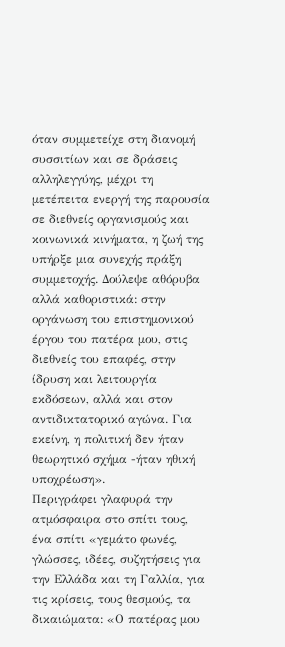όταν συμμετείχε στη διανομή συσσιτίων και σε δράσεις αλληλεγγύης, μέχρι τη μετέπειτα ενεργή της παρουσία σε διεθνείς οργανισμούς και κοινωνικά κινήματα, η ζωή της υπήρξε μια συνεχής πράξη συμμετοχής. Δούλεψε αθόρυβα αλλά καθοριστικά: στην οργάνωση του επιστημονικού έργου του πατέρα μου, στις διεθνείς του επαφές, στην ίδρυση και λειτουργία εκδόσεων, αλλά και στον αντιδικτατορικό αγώνα. Για εκείνη, η πολιτική δεν ήταν θεωρητικό σχήμα -ήταν ηθική υποχρέωση».
Περιγράφει γλαφυρά την ατμόσφαιρα στο σπίτι τους, ένα σπίτι «γεμάτο φωνές, γλώσσες, ιδέες, συζητήσεις για την Ελλάδα και τη Γαλλία, για τις κρίσεις, τους θεσμούς, τα δικαιώματα: «Ο πατέρας μου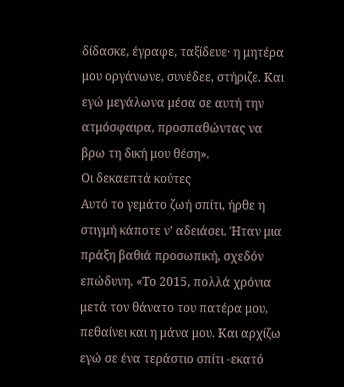δίδασκε, έγραφε, ταξίδευε· η μητέρα μου οργάνωνε, συνέδεε, στήριζε. Και εγώ μεγάλωνα μέσα σε αυτή την ατμόσφαιρα, προσπαθώντας να βρω τη δική μου θέση».
Οι δεκαεπτά κούτες
Αυτό το γεμάτο ζωή σπίτι, ήρθε η στιγμή κάποτε ν’ αδειάσει. Ήταν μια πράξη βαθιά προσωπική, σχεδόν επώδυνη. «Το 2015, πολλά χρόνια μετά τον θάνατο του πατέρα μου, πεθαίνει και η μάνα μου. Και αρχίζω εγώ σε ένα τεράστιο σπίτι -εκατό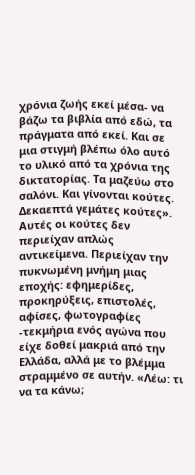χρόνια ζωής εκεί μέσα- να βάζω τα βιβλία από εδώ, τα πράγματα από εκεί. Και σε μια στιγμή βλέπω όλο αυτό το υλικό από τα χρόνια της δικτατορίας. Τα μαζεύω στο σαλόνι. Και γίνονται κούτες. Δεκαεπτά γεμάτες κούτες».
Αυτές οι κούτες δεν περιείχαν απλώς αντικείμενα. Περιείχαν την πυκνωμένη μνήμη μιας εποχής: εφημερίδες, προκηρύξεις, επιστολές, αφίσες, φωτογραφίες -τεκμήρια ενός αγώνα που είχε δοθεί μακριά από την Ελλάδα, αλλά με το βλέμμα στραμμένο σε αυτήν. «Λέω: τι να τα κάνω;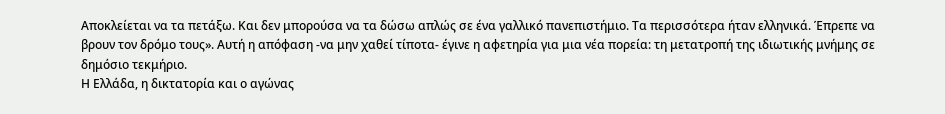Αποκλείεται να τα πετάξω. Και δεν μπορούσα να τα δώσω απλώς σε ένα γαλλικό πανεπιστήμιο. Τα περισσότερα ήταν ελληνικά. Έπρεπε να βρουν τον δρόμο τους». Αυτή η απόφαση -να μην χαθεί τίποτα- έγινε η αφετηρία για μια νέα πορεία: τη μετατροπή της ιδιωτικής μνήμης σε δημόσιο τεκμήριο.
Η Ελλάδα, η δικτατορία και ο αγώνας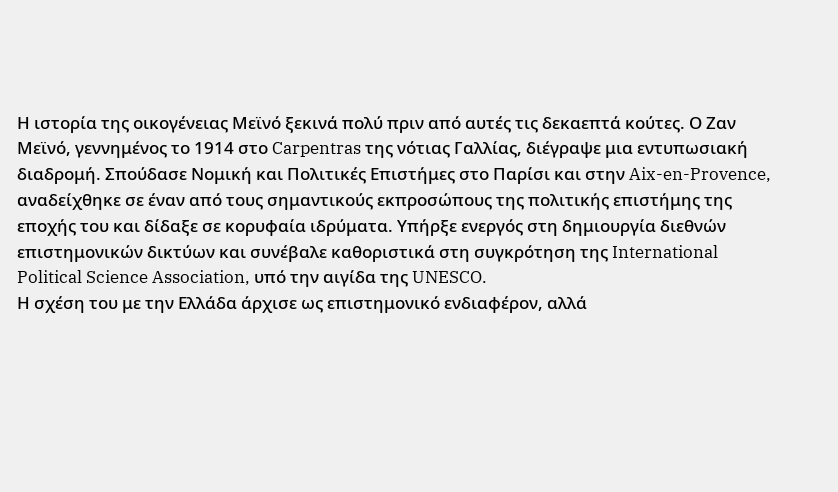Η ιστορία της οικογένειας Μεϊνό ξεκινά πολύ πριν από αυτές τις δεκαεπτά κούτες. Ο Ζαν Μεϊνό, γεννημένος το 1914 στο Carpentras της νότιας Γαλλίας, διέγραψε μια εντυπωσιακή διαδρομή. Σπούδασε Νομική και Πολιτικές Επιστήμες στο Παρίσι και στην Aix-en-Provence, αναδείχθηκε σε έναν από τους σημαντικούς εκπροσώπους της πολιτικής επιστήμης της εποχής του και δίδαξε σε κορυφαία ιδρύματα. Υπήρξε ενεργός στη δημιουργία διεθνών επιστημονικών δικτύων και συνέβαλε καθοριστικά στη συγκρότηση της International Political Science Association, υπό την αιγίδα της UNESCO.
Η σχέση του με την Ελλάδα άρχισε ως επιστημονικό ενδιαφέρον, αλλά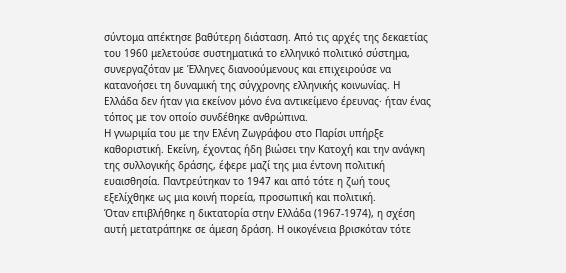σύντομα απέκτησε βαθύτερη διάσταση. Από τις αρχές της δεκαετίας του 1960 μελετούσε συστηματικά το ελληνικό πολιτικό σύστημα, συνεργαζόταν με Έλληνες διανοούμενους και επιχειρούσε να κατανοήσει τη δυναμική της σύγχρονης ελληνικής κοινωνίας. Η Ελλάδα δεν ήταν για εκείνον μόνο ένα αντικείμενο έρευνας· ήταν ένας τόπος με τον οποίο συνδέθηκε ανθρώπινα.
Η γνωριμία του με την Ελένη Ζωγράφου στο Παρίσι υπήρξε καθοριστική. Εκείνη, έχοντας ήδη βιώσει την Κατοχή και την ανάγκη της συλλογικής δράσης, έφερε μαζί της μια έντονη πολιτική ευαισθησία. Παντρεύτηκαν το 1947 και από τότε η ζωή τους εξελίχθηκε ως μια κοινή πορεία, προσωπική και πολιτική.
Όταν επιβλήθηκε η δικτατορία στην Ελλάδα (1967-1974), η σχέση αυτή μετατράπηκε σε άμεση δράση. Η οικογένεια βρισκόταν τότε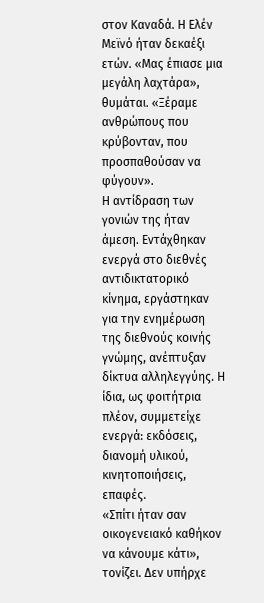στον Καναδά. Η Ελέν Μεϊνό ήταν δεκαέξι ετών. «Μας έπιασε μια μεγάλη λαχτάρα», θυμάται. «Ξέραμε ανθρώπους που κρύβονταν, που προσπαθούσαν να φύγουν».
Η αντίδραση των γονιών της ήταν άμεση. Εντάχθηκαν ενεργά στο διεθνές αντιδικτατορικό κίνημα, εργάστηκαν για την ενημέρωση της διεθνούς κοινής γνώμης, ανέπτυξαν δίκτυα αλληλεγγύης. Η ίδια, ως φοιτήτρια πλέον, συμμετείχε ενεργά: εκδόσεις, διανομή υλικού, κινητοποιήσεις, επαφές.
«Σπίτι ήταν σαν οικογενειακό καθήκον να κάνουμε κάτι», τονίζει. Δεν υπήρχε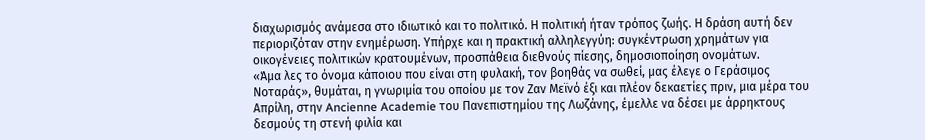διαχωρισμός ανάμεσα στο ιδιωτικό και το πολιτικό. Η πολιτική ήταν τρόπος ζωής. Η δράση αυτή δεν περιοριζόταν στην ενημέρωση. Υπήρχε και η πρακτική αλληλεγγύη: συγκέντρωση χρημάτων για οικογένειες πολιτικών κρατουμένων, προσπάθεια διεθνούς πίεσης, δημοσιοποίηση ονομάτων.
«Άμα λες το όνομα κάποιου που είναι στη φυλακή, τον βοηθάς να σωθεί, μας έλεγε ο Γεράσιμος Νοταράς», θυμάται, η γνωριμία του οποίου με τον Ζαν Μεϊνό έξι και πλέον δεκαετίες πριν, μια μέρα του Απρίλη, στην Ancienne Academie του Πανεπιστημίου της Λωζάνης, έμελλε να δέσει με άρρηκτους δεσμούς τη στενή φιλία και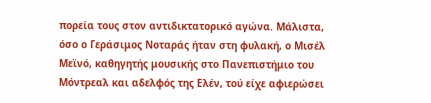πορεία τους στον αντιδικτατορικό αγώνα. Μάλιστα, όσο ο Γεράσιμος Νοταράς ήταν στη φυλακή, ο Μισέλ Μεϊνό, καθηγητής μουσικής στο Πανεπιστήμιο του Μόντρεαλ και αδελφός της Ελέν, τού είχε αφιερώσει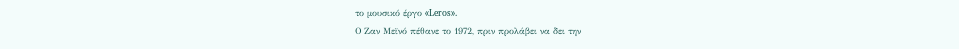το μουσικό έργο «Leros».
Ο Ζαν Μεϊνό πέθανε το 1972, πριν προλάβει να δει την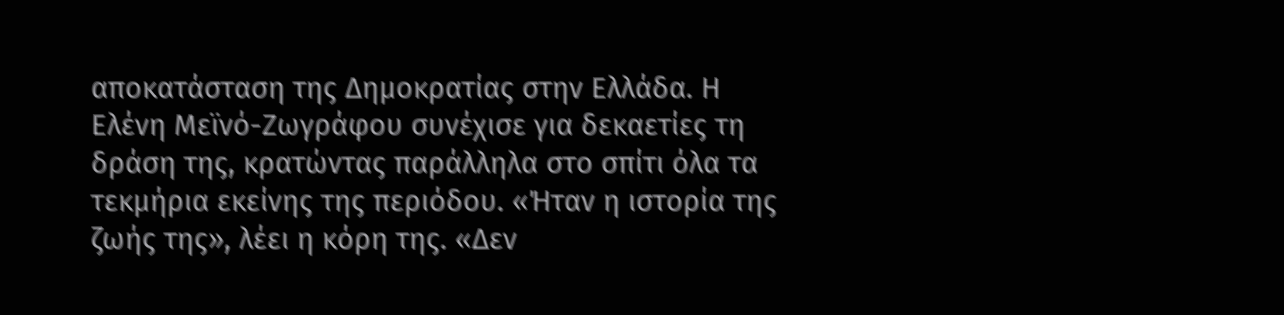αποκατάσταση της Δημοκρατίας στην Ελλάδα. Η Ελένη Μεϊνό-Ζωγράφου συνέχισε για δεκαετίες τη δράση της, κρατώντας παράλληλα στο σπίτι όλα τα τεκμήρια εκείνης της περιόδου. «Ήταν η ιστορία της ζωής της», λέει η κόρη της. «Δεν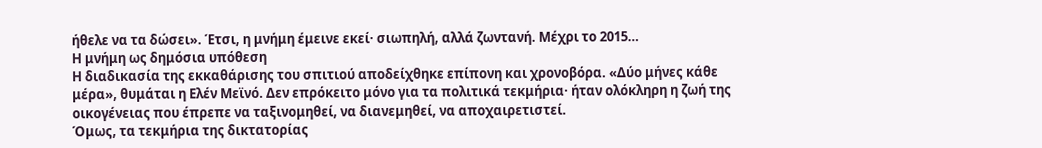ήθελε να τα δώσει». Έτσι, η μνήμη έμεινε εκεί· σιωπηλή, αλλά ζωντανή. Μέχρι το 2015…
Η μνήμη ως δημόσια υπόθεση
Η διαδικασία της εκκαθάρισης του σπιτιού αποδείχθηκε επίπονη και χρονοβόρα. «Δύο μήνες κάθε μέρα», θυμάται η Ελέν Μεϊνό. Δεν επρόκειτο μόνο για τα πολιτικά τεκμήρια· ήταν ολόκληρη η ζωή της οικογένειας που έπρεπε να ταξινομηθεί, να διανεμηθεί, να αποχαιρετιστεί.
Όμως, τα τεκμήρια της δικτατορίας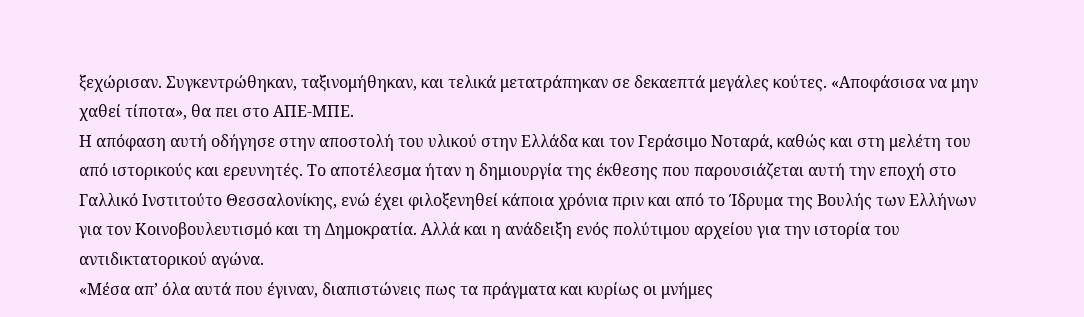ξεχώρισαν. Συγκεντρώθηκαν, ταξινομήθηκαν, και τελικά μετατράπηκαν σε δεκαεπτά μεγάλες κούτες. «Αποφάσισα να μην χαθεί τίποτα», θα πει στο ΑΠΕ-ΜΠΕ.
Η απόφαση αυτή οδήγησε στην αποστολή του υλικού στην Ελλάδα και τον Γεράσιμο Νοταρά, καθώς και στη μελέτη του από ιστορικούς και ερευνητές. Το αποτέλεσμα ήταν η δημιουργία της έκθεσης που παρουσιάζεται αυτή την εποχή στο Γαλλικό Ινστιτούτο Θεσσαλονίκης, ενώ έχει φιλοξενηθεί κάποια χρόνια πριν και από το Ίδρυμα της Βουλής των Ελλήνων για τον Κοινοβουλευτισμό και τη Δημοκρατία. Αλλά και η ανάδειξη ενός πολύτιμου αρχείου για την ιστορία του αντιδικτατορικού αγώνα.
«Μέσα απ’ όλα αυτά που έγιναν, διαπιστώνεις πως τα πράγματα και κυρίως οι μνήμες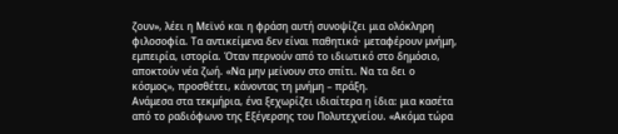ζουν», λέει η Μεϊνό και η φράση αυτή συνοψίζει μια ολόκληρη φιλοσοφία. Τα αντικείμενα δεν είναι παθητικά· μεταφέρουν μνήμη, εμπειρία, ιστορία. Όταν περνούν από το ιδιωτικό στο δημόσιο, αποκτούν νέα ζωή. «Να μην μείνουν στο σπίτι. Να τα δει ο κόσμος», προσθέτει, κάνοντας τη μνήμη – πράξη.
Ανάμεσα στα τεκμήρια, ένα ξεχωρίζει ιδιαίτερα η ίδια: μια κασέτα από το ραδιόφωνο της Εξέγερσης του Πολυτεχνείου. «Ακόμα τώρα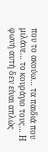που το ακούω… τα παιδιά που μιλάνε… το κουράγιο τους… Η φωνή αυτή δεν είναι απλώς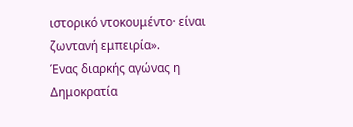ιστορικό ντοκουμέντο· είναι ζωντανή εμπειρία».
Ένας διαρκής αγώνας η Δημοκρατία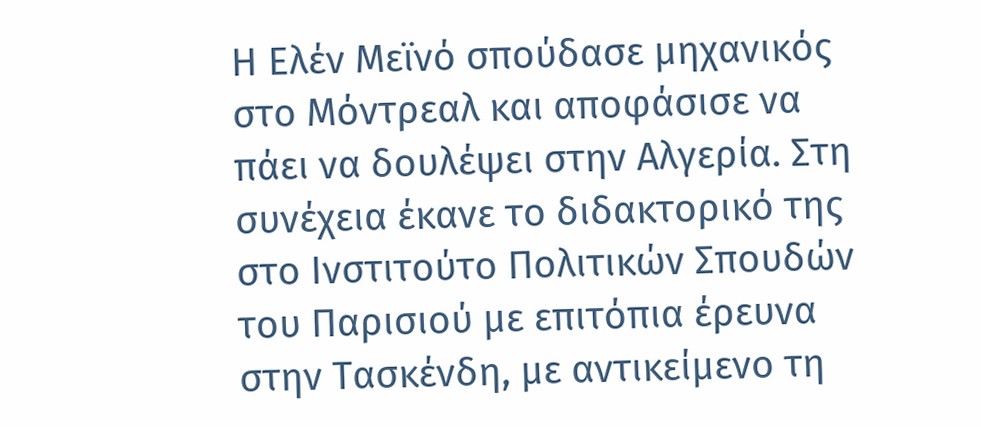Η Ελέν Μεϊνό σπούδασε μηχανικός στο Μόντρεαλ και αποφάσισε να πάει να δουλέψει στην Αλγερία. Στη συνέχεια έκανε το διδακτορικό της στο Ινστιτούτο Πολιτικών Σπουδών του Παρισιού με επιτόπια έρευνα στην Τασκένδη, με αντικείμενο τη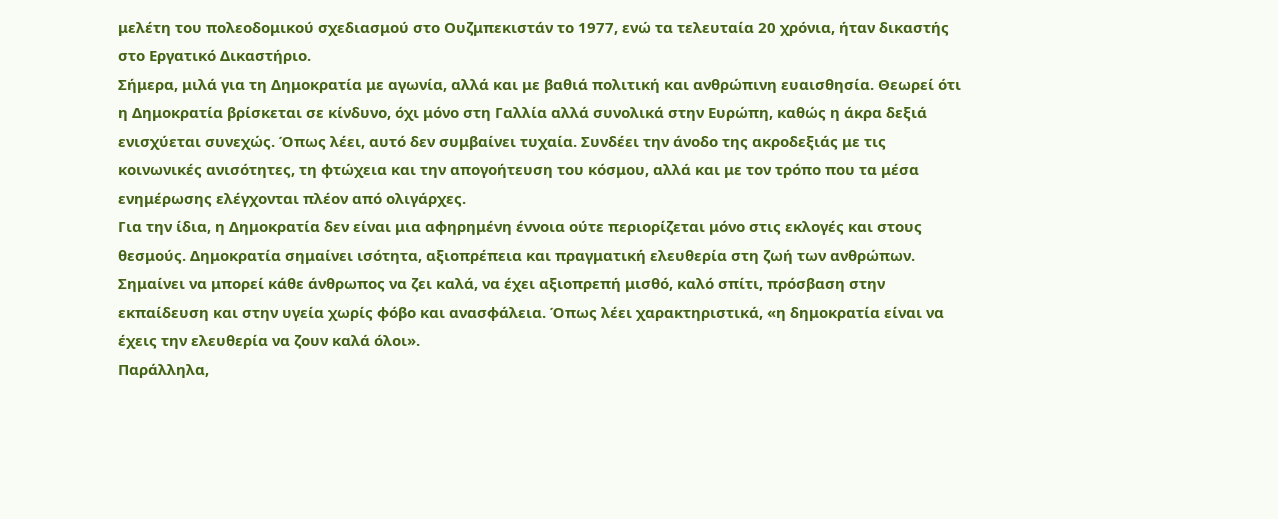μελέτη του πολεοδομικού σχεδιασμού στο Ουζμπεκιστάν το 1977, ενώ τα τελευταία 20 χρόνια, ήταν δικαστής στο Εργατικό Δικαστήριο.
Σήμερα, μιλά για τη Δημοκρατία με αγωνία, αλλά και με βαθιά πολιτική και ανθρώπινη ευαισθησία. Θεωρεί ότι η Δημοκρατία βρίσκεται σε κίνδυνο, όχι μόνο στη Γαλλία αλλά συνολικά στην Ευρώπη, καθώς η άκρα δεξιά ενισχύεται συνεχώς. Όπως λέει, αυτό δεν συμβαίνει τυχαία. Συνδέει την άνοδο της ακροδεξιάς με τις κοινωνικές ανισότητες, τη φτώχεια και την απογοήτευση του κόσμου, αλλά και με τον τρόπο που τα μέσα ενημέρωσης ελέγχονται πλέον από ολιγάρχες.
Για την ίδια, η Δημοκρατία δεν είναι μια αφηρημένη έννοια ούτε περιορίζεται μόνο στις εκλογές και στους θεσμούς. Δημοκρατία σημαίνει ισότητα, αξιοπρέπεια και πραγματική ελευθερία στη ζωή των ανθρώπων. Σημαίνει να μπορεί κάθε άνθρωπος να ζει καλά, να έχει αξιοπρεπή μισθό, καλό σπίτι, πρόσβαση στην εκπαίδευση και στην υγεία χωρίς φόβο και ανασφάλεια. Όπως λέει χαρακτηριστικά, «η δημοκρατία είναι να έχεις την ελευθερία να ζουν καλά όλοι».
Παράλληλα,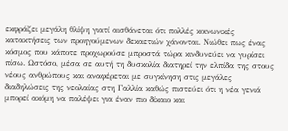εκφράζει μεγάλη θλίψη γιατί αισθάνεται ότι πολλές κοινωνικές κατακτήσεις των προηγούμενων δεκαετιών χάνονται. Νιώθει πως ένας κόσμος που κάποτε προχωρούσε μπροστά τώρα κινδυνεύει να γυρίσει πίσω. Ωστόσο, μέσα σε αυτή τη δυσκολία διατηρεί την ελπίδα της στους νέους ανθρώπους και αναφέρεται με συγκίνηση στις μεγάλες διαδηλώσεις της νεολαίας στη Γαλλία καθώς πιστεύει ότι η νέα γενιά μπορεί ακόμη να παλέψει για έναν πιο δίκαιο και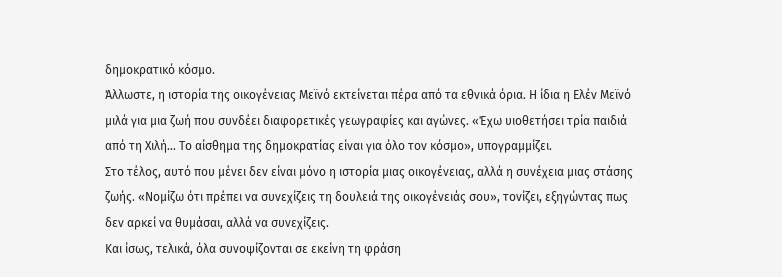δημοκρατικό κόσμο.
Άλλωστε, η ιστορία της οικογένειας Μεϊνό εκτείνεται πέρα από τα εθνικά όρια. Η ίδια η Ελέν Μεϊνό μιλά για μια ζωή που συνδέει διαφορετικές γεωγραφίες και αγώνες. «Έχω υιοθετήσει τρία παιδιά από τη Χιλή… Το αίσθημα της δημοκρατίας είναι για όλο τον κόσμο», υπογραμμίζει.
Στο τέλος, αυτό που μένει δεν είναι μόνο η ιστορία μιας οικογένειας, αλλά η συνέχεια μιας στάσης ζωής. «Νομίζω ότι πρέπει να συνεχίζεις τη δουλειά της οικογένειάς σου», τονίζει, εξηγώντας πως δεν αρκεί να θυμάσαι, αλλά να συνεχίζεις.
Και ίσως, τελικά, όλα συνοψίζονται σε εκείνη τη φράση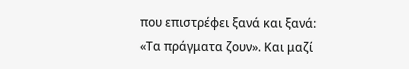που επιστρέφει ξανά και ξανά: «Τα πράγματα ζουν». Και μαζί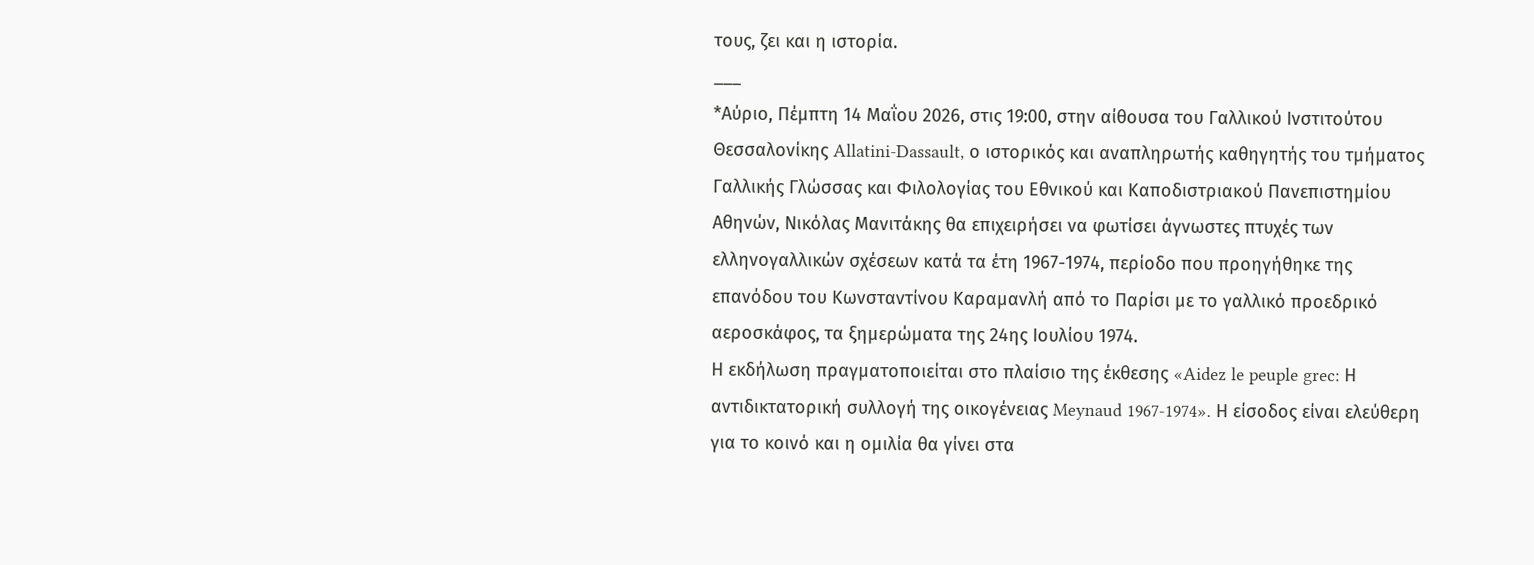τους, ζει και η ιστορία.
___
*Αύριο, Πέμπτη 14 Μαΐου 2026, στις 19:00, στην αίθουσα του Γαλλικού Ινστιτούτου Θεσσαλονίκης Allatini-Dassault, ο ιστορικός και αναπληρωτής καθηγητής του τμήματος Γαλλικής Γλώσσας και Φιλολογίας του Εθνικού και Καποδιστριακού Πανεπιστημίου Αθηνών, Νικόλας Μανιτάκης θα επιχειρήσει να φωτίσει άγνωστες πτυχές των ελληνογαλλικών σχέσεων κατά τα έτη 1967-1974, περίοδο που προηγήθηκε της επανόδου του Κωνσταντίνου Καραμανλή από το Παρίσι με το γαλλικό προεδρικό αεροσκάφος, τα ξημερώματα της 24ης Ιουλίου 1974.
Η εκδήλωση πραγματοποιείται στο πλαίσιο της έκθεσης «Aidez le peuple grec: Η αντιδικτατορική συλλογή της οικογένειας Meynaud 1967-1974». Η είσοδος είναι ελεύθερη για το κοινό και η ομιλία θα γίνει στα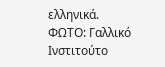ελληνικά.
ΦΩΤΟ: Γαλλικό Ινστιτούτο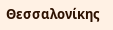Θεσσαλονίκης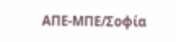ΑΠΕ-ΜΠΕ/Σοφία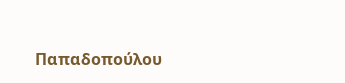Παπαδοπούλου